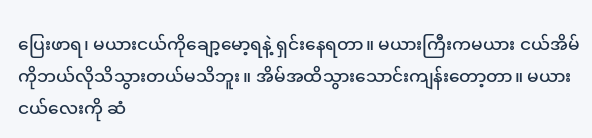ပြေးဖာရ၊ မယားငယ်ကိုချော့မော့ရနဲ့ ရှင်းနေရတာ။ မယားကြီးကမယား ငယ်အိမ်ကိုဘယ်လိုသိသွားတယ်မသိဘူး။ အိမ်အထိသွားသောင်းကျန်းတော့တာ။ မယားငယ်လေးကို ဆံ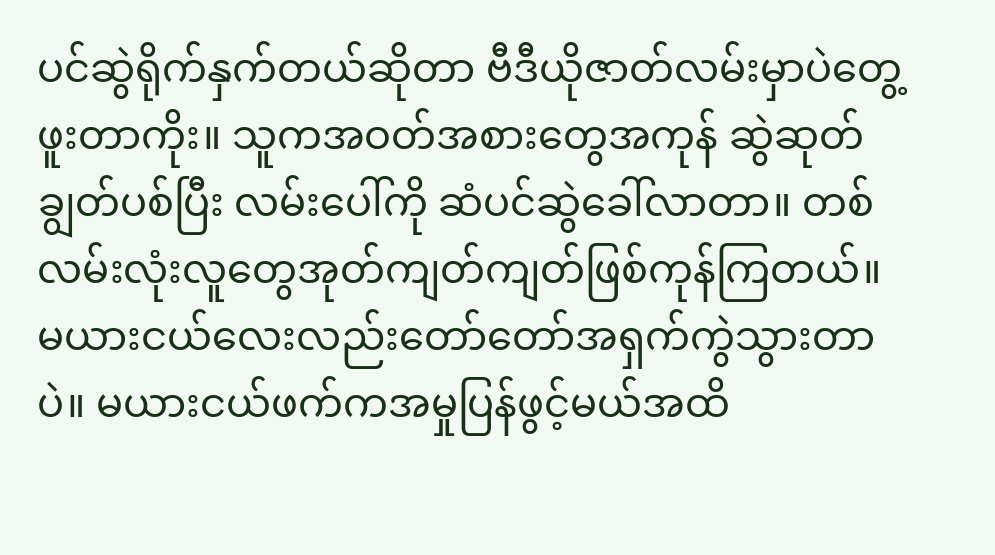ပင်ဆွဲရိုက်နှက်တယ်ဆိုတာ ဗီဒီယိုဇာတ်လမ်းမှာပဲတွေ့ဖူးတာကိုး။ သူကအဝတ်အစားတွေအကုန် ဆွဲဆုတ် ချွတ်ပစ်ပြီး လမ်းပေါ်ကို ဆံပင်ဆွဲခေါ်လာတာ။ တစ်လမ်းလုံးလူတွေအုတ်ကျတ်ကျတ်ဖြစ်ကုန်ကြတယ်။ မယားငယ်လေးလည်းတော်တော်အရှက်ကွဲသွားတာပဲ။ မယားငယ်ဖက်ကအမှုပြန်ဖွင့်မယ်အထိ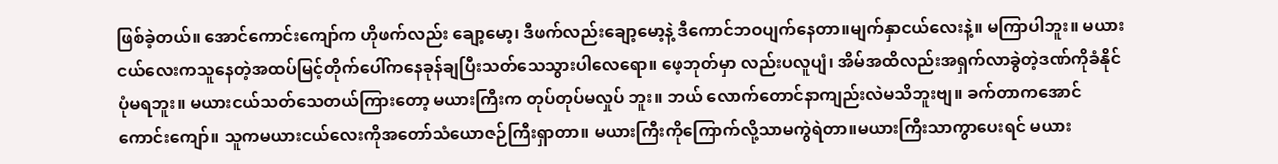ဖြစ်ခဲ့တယ်။ အောင်ကောင်းကျော်က ဟိုဖက်လည်း ချော့မော့၊ ဒီဖက်လည်းချော့မော့နဲ့ ဒီကောင်ဘဝပျက်နေတာ။မျက်နှာငယ်လေးနဲ့။ မကြာပါဘူး။ မယားငယ်လေးကသူနေတဲ့အထပ်မြင့်တိုက်ပေါ်ကနေခုန်ချပြီးသတ်သေသွားပါလေရော။ ဖေ့ဘုတ်မှာ လည်းပလူပျံ၊ အိမ်အထိလည်းအရှက်လာခွဲတဲ့ဒဏ်ကိုခံနိုင်ပုံမရဘူး။ မယားငယ်သတ်သေတယ်ကြားတော့ မယားကြီးက တုပ်တုပ်မလှုပ် ဘူး။ ဘယ် လောက်တောင်နာကျည်းလဲမသိဘူးဗျ။ ခက်တာကအောင်ကောင်းကျော်။ သူကမယားငယ်လေးကိုအတော်သံယောဇဉ်ကြီးရှာတာ။ မယားကြီးကိုကြောက်လို့သာမကွဲရဲတာ။မယားကြီးသာကွာပေးရင် မယား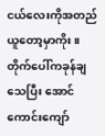ငယ်လေးကိုအတည်ယူတော့မှာကိုး။ တိုက်ပေါ်ကခုန်ချသေပြီး အောင်ကောင်းကျော်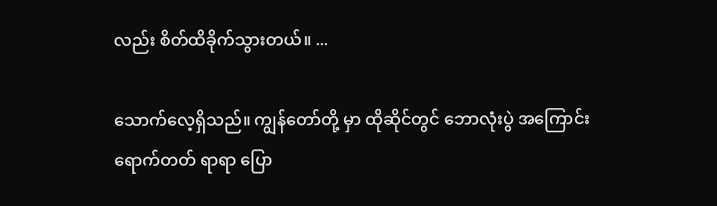လည်း စိတ်ထိခိုက်သွားတယ်။ ...

သောက်လေ့ရှိသည်။ ကျွန်တော်တို့ မှာ ထိုဆိုင်တွင် ဘောလုံးပွဲ အကြောင်း ရောက်တတ် ရာရာ ပြော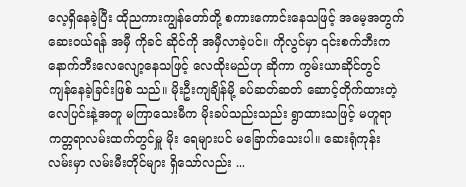လေ့ရှိနေခဲ့ပြီး ထိုညကားကျွန်တော်တို့ စကားကောင်းနေသဖြင့် အမေ့အတွက် ဆေးဝယ်ရန် အမှီ ကိုခင် ဆိုင်ကို အမှီလာခဲ့ပင်။ ကိုလွင်မှာ ၎င်းစက်ဘီးက နောက်ဘီးလေလျော့နေသဖြင့် လေထိုးမည်ဟု ဆိုကာ ကွမ်းယာဆိုင်တွင် ကျန်နေခဲ့ခြင်းဖြစ် သည်။ မိုးဦးကျချိန်မို့ ခပ်ဆတ်ဆတ် ဆောင့်တိုက်ထားတဲ့ လေပြင်းနဲ့အတူ မကြာသေးမီက မိုးခပ်သည်းသည်း ရွာထားသဖြင့် မဟူရာ ကတ္တရာလမ်းထက်တွင်မှူ မိုး ရေများပင် မခြောက်သေးပါ။ ဆေးရုံကုန်းလမ်းမှာ လမ်းမီးတိုင်များ ရှိသော်လည်း ...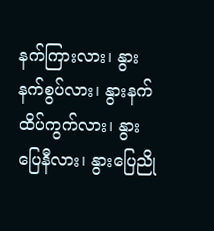နက်ကြားလား၊ နွားနက်စွပ်လား၊ နွားနက်ထိပ်ကွက်လား၊ နွားပြေနီလား၊ နွားပြေညို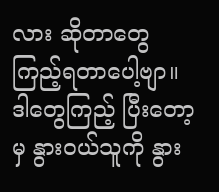လား ဆိုတာတွေ ကြည့်ရတာပေါ့ဗျာ။ ဒါတွေကြည့် ပြီးတော့မှ နွားဝယ်သူကို နွား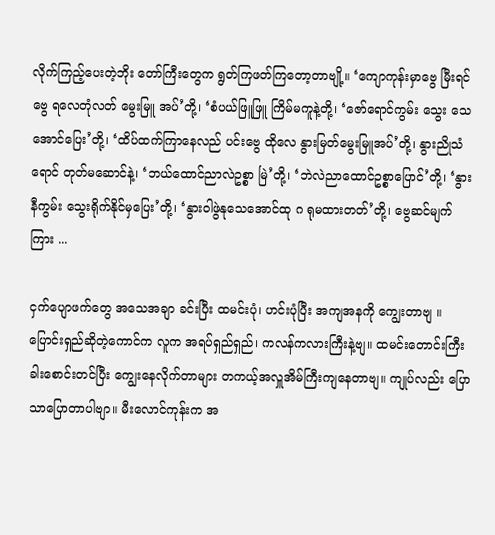လိုက်ကြည့်ပေးတဲ့ဘိုး တော်ကြီးတွေက ရွတ်ကြဖတ်ကြတော့တာဗျို့။ ‘ကျောကုန်းမှာဗွေ မြီးရင်ဗွေ ရလေတုံလတ် မွေးမြူ အပ်’တို့၊ ‘စံပယ်ဖြူဖြူ ကြိမ်မကူနဲ့တို့၊ ‘ဇော်ရောင်ကွမ်း သွေး သေအောင်ပြေး’တို့၊ ‘ထိပ်ထက်ကြာနေလည် ပင်းဗွေ ထိုလေ နွားမြတ်မွေးမြူအပ်’တို့၊ နွားညိုသံ ရောင် တုတ်မဆောင်နဲ့၊ ‘ဘယ်ထောင်ညာလဲဥစ္စာ မြဲ’တို့၊ ‘ဘဲလဲညာထောင်ဥစ္စာပြောင်’တို့၊ ‘နွားနီကွမ်း သွေးရိုက်နိုင်မှပြေး’တို့၊ ‘နွားဝါဖွဲနုသေအောင်ထု ဂ ရုမထားတတ်’တို့၊ ဗွေဆင်မျက်ကြား ...

ငှက်ပျောဖက်တွေ အသေအချာ ခင်းပြီး ထမင်းပုံ၊ ဟင်းပုံပြီး အကျအနကို ကျွေးတာဗျ ။ ပြောင်းရှည်ဆိုတဲ့ကောင်က လူက အရပ်ရှည်ရှည်၊ ကလန်ကလားကြီးနဲ့ဗျ။ ထမင်းတောင်းကြီး ခါးစောင်းတင်ပြီး ကျွေးနေလိုက်တာများ တကယ့်အလှူအိမ်ကြီးကျနေတာဗျ။ ကျုပ်လည်း ပြောသာပြောတာပါဗျာ။ မီးလောင်ကုန်းက အ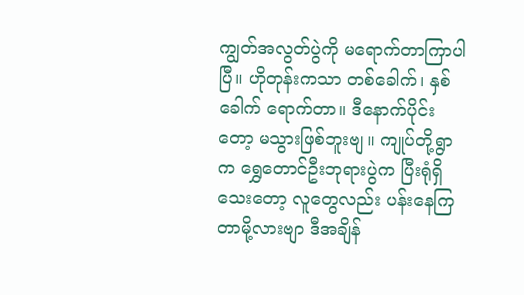ကျွတ်အလွတ်ပွဲကို မရောက်တာကြာပါပြီ။ ဟိုတုန်းကသာ တစ်ခေါက်၊ နှစ်ခေါက် ရောက်တာ။ ဒီနောက်ပိုင်းတော့ မသွားဖြစ်ဘူးဗျ။ ကျုပ်တို့ရွာက ရွှေတောင်ဦးဘုရားပွဲက ပြီးရုံရှိသေးတော့ လူတွေလည်း ပန်းနေကြတာမို့လားဗျာ ဒီအချိန်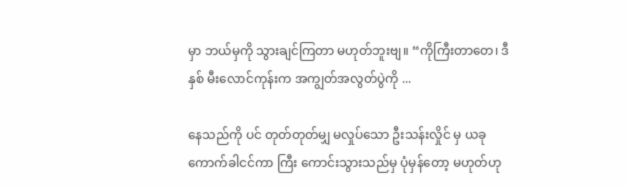မှာ ဘယ်မှကို သွားချင်ကြတာ မဟုတ်ဘူးဗျ။ “ကိုကြီးတာတေ၊ ဒီနှစ် မီးလောင်ကုန်းက အကျွတ်အလွတ်ပွဲကို ...

နေသည်ကို ပင် တုတ်တုတ်မျှ မလှုပ်သော ဦးသန်းလှိုင် မှ ယခု ကောက်ခါငင်ကာ ကြီး ကောင်းသွားသည်မှ ပုံမှန်တော့ မဟုတ်ဟု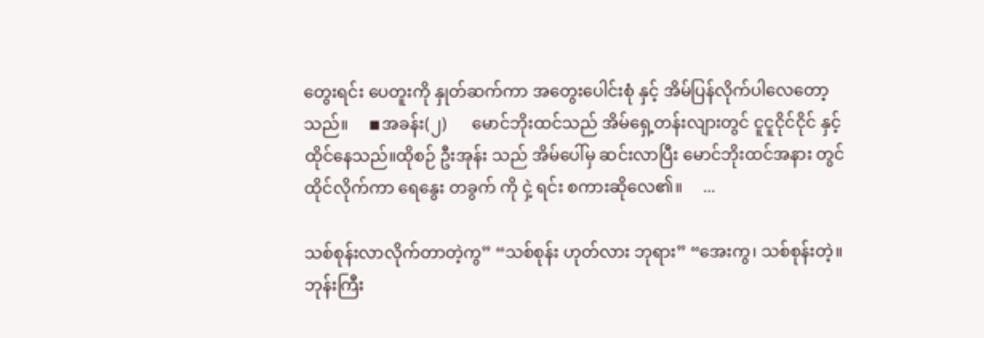တွေးရင်း ပေတူးကို နှုတ်ဆက်ကာ အတွေးပေါင်းစုံ နှင့် အိမ်ပြန်လိုက်ပါလေတော့သည်။     ◾အခန်း(၂)      မောင်ဘိုးထင်သည် အိမ်ရှေ့တန်းလျားတွင် ငူငူငိုင်ငိုင် နှင့် ထိုင်နေသည်။ထိုစဉ် ဦးအုန်း သည် အိမ်ပေါ်မှ ဆင်းလာပြီး မောင်ဘိုးထင်အနား တွင် ထိုင်လိုက်ကာ ရေနွေး တခွက် ကို ငှဲ့ ရင်း စကားဆိုလေ၏။     ...

သစ်စုန်းလာလိုက်တာတဲ့ကွ” “သစ်စုန်း ဟုတ်လား ဘုရား” “အေးကွ၊ သစ်စုန်းတဲ့။ ဘုန်းကြီး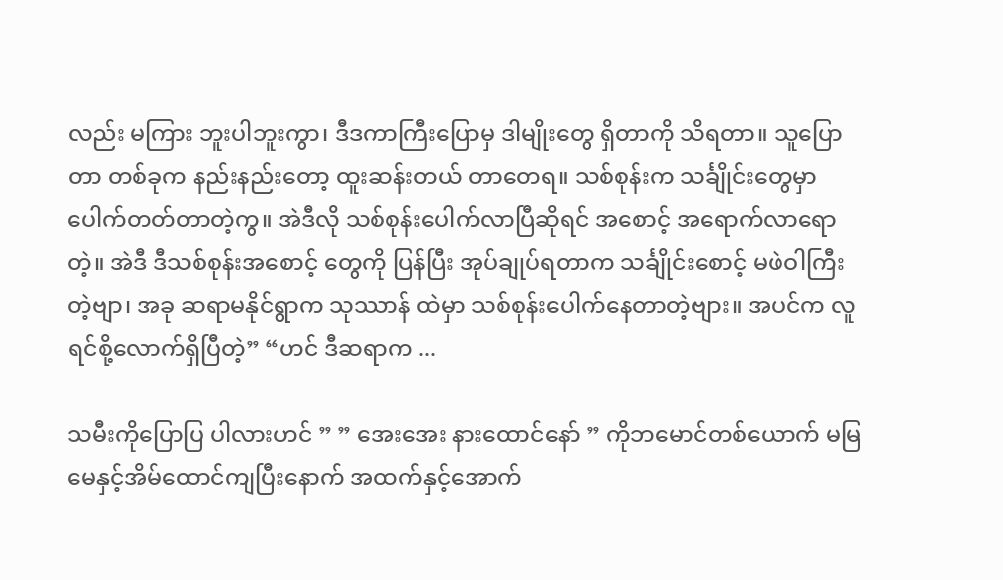လည်း မကြား ဘူးပါဘူးကွာ၊ ဒီဒကာကြီးပြောမှ ဒါမျိုးတွေ ရှိတာကို သိရတာ။ သူပြောတာ တစ်ခုက နည်းနည်းတော့ ထူးဆန်းတယ် တာတေရ။ သစ်စုန်းက သင်္ချိုင်းတွေမှာပေါက်တတ်တာတဲ့ကွ။ အဲဒီလို သစ်စုန်းပေါက်လာပြီဆိုရင် အစောင့် အရောက်လာရောတဲ့။ အဲဒီ ဒီသစ်စုန်းအစောင့် တွေကို ပြန်ပြီး အုပ်ချုပ်ရတာက သင်္ချိုင်းစောင့် မဖဲဝါကြီးတဲ့ဗျာ၊ အခု ဆရာမနိုင်ရွာက သုဿာန် ထဲမှာ သစ်စုန်းပေါက်နေတာတဲ့ဗျား။ အပင်က လူရင်စို့လောက်ရှိပြီတဲ့” “ဟင် ဒီဆရာက ...

သမီးကိုပြောပြ ပါလားဟင် ” ” အေးအေး နားထောင်နော် ” ကိုဘမောင်တစ်ယောက် မမြမေနှင့်အိမ်ထောင်ကျပြီးနောက် အထက်နှင့်အောက်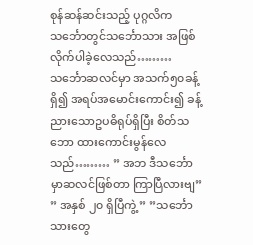စုန်ဆန်ဆင်းသည့် ပုဂ္ဂလိကသင်္ဘောတွင်သင်္ဘောသား အဖြစ်လိုက်ပါခဲ့လေသည်……… သင်္ဘောဆလင်မှာ အသက်၅၀ခန့် ရှိ၍ အရပ်အမောင်းကောင်း၍ ခန့်ညားသောဥပဓိရုပ်ရှိပြီး စိတ်သဘော ထားကောင်းမွန်လေသည်……… ” အဘ ဒီသင်္ဘောမှာဆလင်ဖြစ်တာ ကြာပြီလားဗျ” ” အနှစ် ၂၀ ရှိပြီကွဲ့ ” ”သင်္ဘောသားတွေ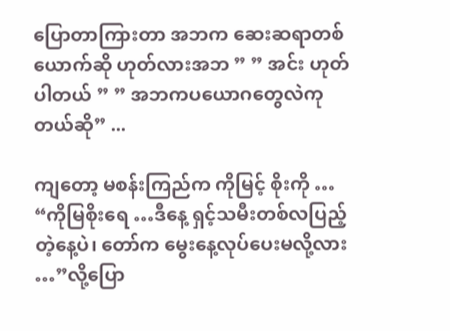ပြောတာကြားတာ အဘက ဆေးဆရာတစ်ယောက်ဆို ဟုတ်လားအဘ ” ” အင်း ဟုတ်ပါတယ် ” ” အဘကပယောဂတွေလဲကုတယ်ဆို” ...

ကျတော့ မစန်းကြည်က ကိုမြင့် စိုးကို … “ကိုမြစိုးရေ …ဒီနေ့ ရှင့်သမီးတစ်လပြည့်တဲ့နေ့ပဲ၊ တော်က မွေးနေ့လုပ်ပေးမလို့လား …”လို့ပြော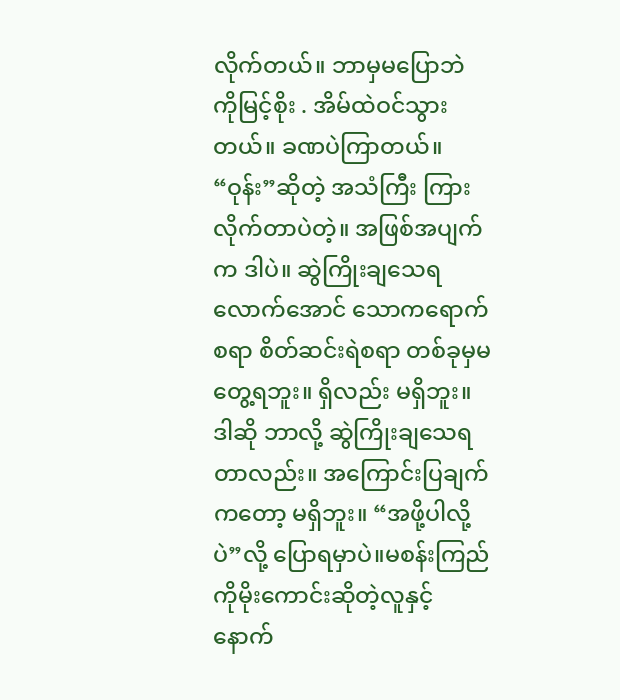လိုက်တယ်။ ဘာမှမပြောဘဲ ကိုမြင့်စိုး . အိမ်ထဲဝင်သွားတယ်။ ခဏပဲကြာတယ်။ “ဝုန်း”ဆိုတဲ့ အသံကြီး ကြားလိုက်တာပဲတဲ့။ အဖြစ်အပျက်က ဒါပဲ။ ဆွဲကြိုးချသေရလောက်အောင် သောကရောက်စရာ စိတ်ဆင်းရဲစရာ တစ်ခုမှမတွေ့ရဘူး။ ရှိလည်း မရှိဘူး။ ဒါဆို ဘာလို့ ဆွဲကြိုးချသေရတာလည်း။ အကြောင်းပြချက်ကတော့ မရှိဘူး။ “အဖို့ပါလို့ပဲ”လို့ ပြောရမှာပဲ။မစန်းကြည် ကိုမိုးကောင်းဆိုတဲ့လူနှင့် နောက်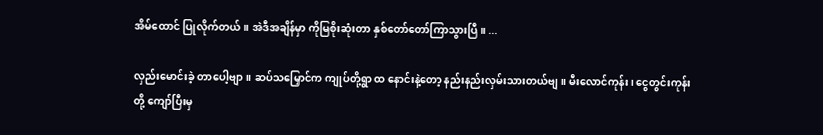အိမ်ထောင် ပြုလိုက်တယ်။ အဲဒီအချိန်မှာ ကိုမြစိုးဆုံးတာ နှစ်တော်တော်ကြာသွားပြီ။ ...

လှည်းမောင်းခဲ့ တာပေါ့ဗျာ။ ဆပ်သမြှောင်က ကျုပ်တို့ရွာ ထ နောင်းနဲ့တော့ နည်းနည်းလှမ်းသားတယ်ဗျ။ မီးလောင်ကုန်း၊ ငွေတွင်းကုန်းတို့ ကျော်ပြီးမှ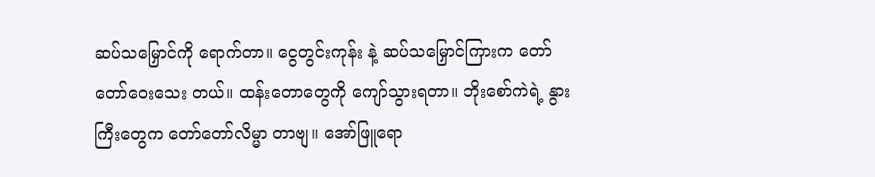ဆပ်သမြှောင်ကို ရောက်တာ။ ငွေတွင်းကုန်း နဲ့ ဆပ်သမြှောင်ကြားက တော်တော်ဝေးသေး တယ်။ ထန်းတောတွေကို ကျော်သွားရတာ။ ဘိုးစော်ကဲရဲ့ နွားကြီးတွေက တော်တော်လိမ္မာ တာဗျ။ အော်ဖြူရော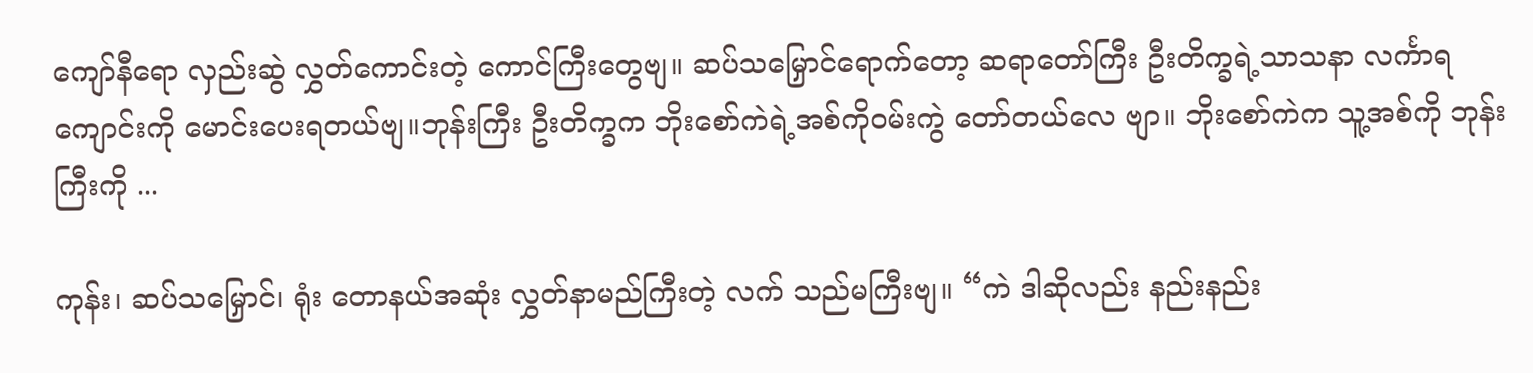ကျော်နီရော လှည်းဆွဲ လွှတ်ကောင်းတဲ့ ကောင်ကြီးတွေဗျ။ ဆပ်သမြှောင်ရောက်တော့ ဆရာတော်ကြီး ဦးတိက္ခရဲ့သာသနာ လင်္ကာရကျောင်းကို မောင်းပေးရတယ်ဗျ။ဘုန်းကြီး ဦးတိက္ခက ဘိုးစော်ကဲရဲ့အစ်ကိုဝမ်းကွဲ တော်တယ်လေ ဗျာ။ ဘိုးစော်ကဲက သူ့အစ်ကို ဘုန်းကြီးကို ...

ကုန်း၊ ဆပ်သမြှောင်၊ ရုံး တောနယ်အဆုံး လွှတ်နာမည်ကြီးတဲ့ လက် သည်မကြီးဗျ။ “ကဲ ဒါဆိုလည်း နည်းနည်း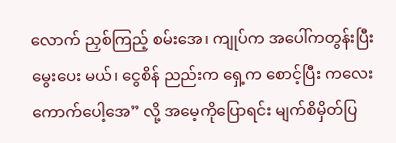လောက် ညှစ်ကြည့် စမ်းအေ၊ ကျုပ်က အပေါ်ကတွန်းပြီး မွေးပေး မယ်၊ ငွေစိန် ညည်းက ရှေ့က စောင့်ပြီး ကလေးကောက်ပေါ့အေ” လို့ အမေ့ကိုပြောရင်း မျက်စိမှိတ်ပြ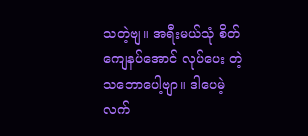သတဲ့ဗျ။ အရီးမယ်သုံ စိတ်ကျေနပ်အောင် လုပ်ပေး တဲ့ သဘောပေါ့ဗျာ။ ဒါပေမဲ့ လက်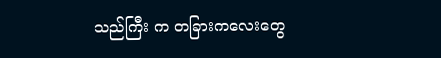သည်ကြီး က တခြားကလေးတွေ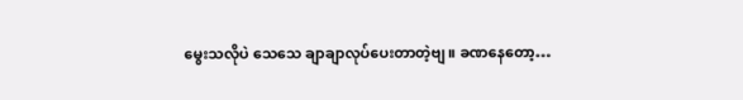မွေးသလိုပဲ သေသေ ချာချာလုပ်ပေးတာတဲ့ဗျ။ ခဏနေတော့…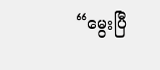“မွေးပြီ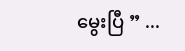မွေးပြီ ” ...